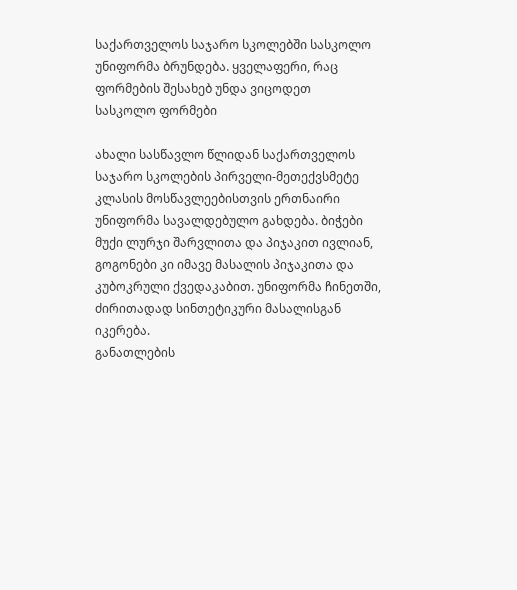საქართველოს საჯარო სკოლებში სასკოლო უნიფორმა ბრუნდება. ყველაფერი, რაც ფორმების შესახებ უნდა ვიცოდეთ
სასკოლო ფორმები

ახალი სასწავლო წლიდან საქართველოს საჯარო სკოლების პირველი-მეთექვსმეტე კლასის მოსწავლეებისთვის ერთნაირი უნიფორმა სავალდებულო გახდება. ბიჭები მუქი ლურჯი შარვლითა და პიჯაკით ივლიან, გოგონები კი იმავე მასალის პიჯაკითა და კუბოკრული ქვედაკაბით. უნიფორმა ჩინეთში, ძირითადად სინთეტიკური მასალისგან იკერება.
განათლების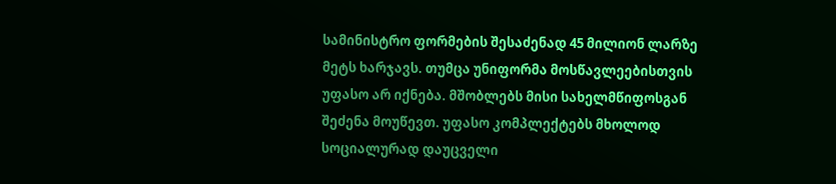სამინისტრო ფორმების შესაძენად 45 მილიონ ლარზე მეტს ხარჯავს. თუმცა უნიფორმა მოსწავლეებისთვის უფასო არ იქნება. მშობლებს მისი სახელმწიფოსგან შეძენა მოუწევთ. უფასო კომპლექტებს მხოლოდ სოციალურად დაუცველი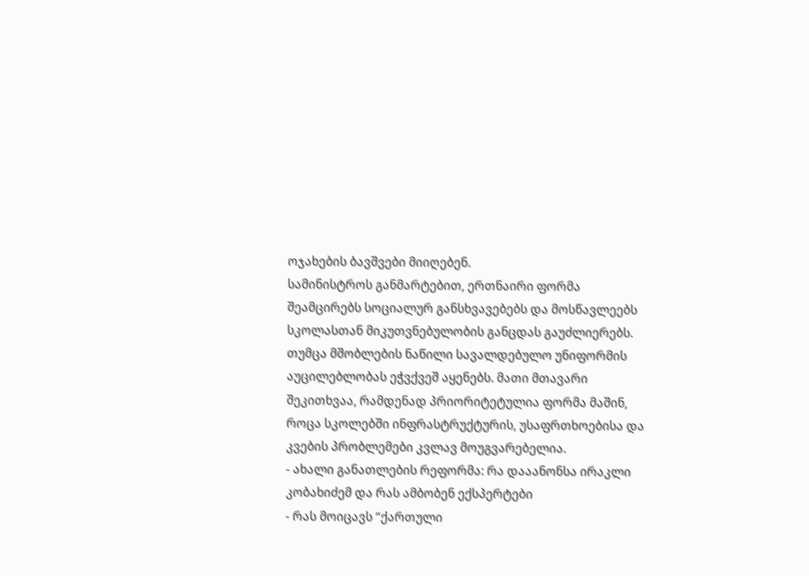ოჯახების ბავშვები მიიღებენ.
სამინისტროს განმარტებით, ერთნაირი ფორმა შეამცირებს სოციალურ განსხვავებებს და მოსწავლეებს სკოლასთან მიკუთვნებულობის განცდას გაუძლიერებს. თუმცა მშობლების ნაწილი სავალდებულო უნიფორმის აუცილებლობას ეჭვქვეშ აყენებს. მათი მთავარი შეკითხვაა, რამდენად პრიორიტეტულია ფორმა მაშინ, როცა სკოლებში ინფრასტრუქტურის, უსაფრთხოებისა და კვების პრობლემები კვლავ მოუგვარებელია.
- ახალი განათლების რეფორმა: რა დააანონსა ირაკლი კობახიძემ და რას ამბობენ ექსპერტები
- რას მოიცავს “ქართული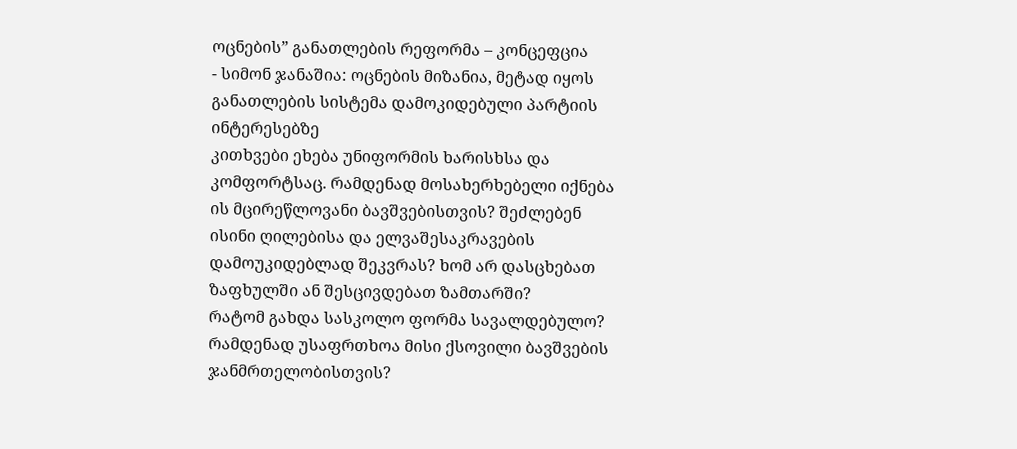ოცნების” განათლების რეფორმა – კონცეფცია
- სიმონ ჯანაშია: ოცნების მიზანია, მეტად იყოს განათლების სისტემა დამოკიდებული პარტიის ინტერესებზე
კითხვები ეხება უნიფორმის ხარისხსა და კომფორტსაც. რამდენად მოსახერხებელი იქნება ის მცირეწლოვანი ბავშვებისთვის? შეძლებენ ისინი ღილებისა და ელვაშესაკრავების დამოუკიდებლად შეკვრას? ხომ არ დასცხებათ ზაფხულში ან შესცივდებათ ზამთარში?
რატომ გახდა სასკოლო ფორმა სავალდებულო? რამდენად უსაფრთხოა მისი ქსოვილი ბავშვების ჯანმრთელობისთვის?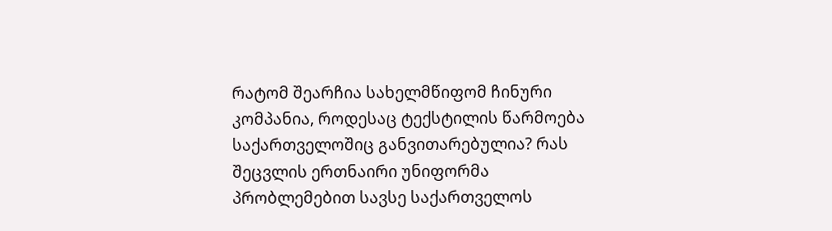რატომ შეარჩია სახელმწიფომ ჩინური კომპანია, როდესაც ტექსტილის წარმოება საქართველოშიც განვითარებულია? რას შეცვლის ერთნაირი უნიფორმა პრობლემებით სავსე საქართველოს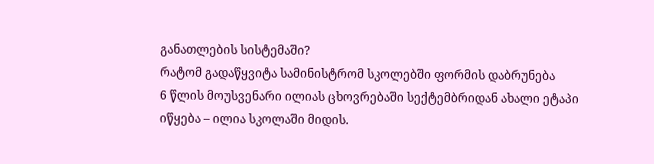განათლების სისტემაში?
რატომ გადაწყვიტა სამინისტრომ სკოლებში ფორმის დაბრუნება
6 წლის მოუსვენარი ილიას ცხოვრებაში სექტემბრიდან ახალი ეტაპი იწყება – ილია სკოლაში მიდის.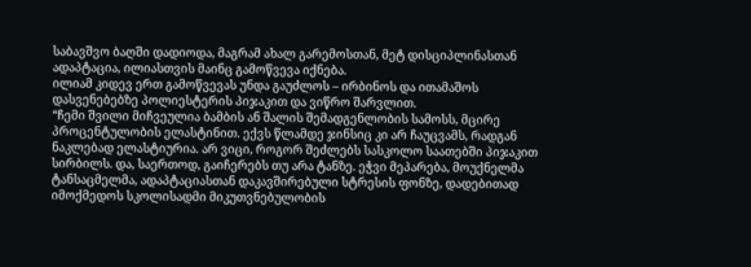საბავშვო ბაღში დადიოდა, მაგრამ ახალ გარემოსთან, მეტ დისციპლინასთან ადაპტაცია, ილიასთვის მაინც გამოწვევა იქნება.
ილიამ კიდევ ერთ გამოწვევას უნდა გაუძლოს – ირბინოს და ითამაშოს დასვენებებზე პოლიესტერის პიჯაკით და ვიწრო შარვლით.
“ჩემი შვილი მიჩვეულია ბამბის ან შალის შემადგენლობის სამოსს, მცირე პროცენტულობის ელასტინით. ექვს წლამდე ჯინსიც კი არ ჩაუცვამს, რადგან ნაკლებად ელასტიურია. არ ვიცი, როგორ შეძლებს სასკოლო საათებში პიჯაკით სირბილს. და, საერთოდ, გაიჩერებს თუ არა ტანზე. ეჭვი მეპარება, მოუქნელმა ტანსაცმელმა, ადაპტაციასთან დაკავშირებული სტრესის ფონზე, დადებითად იმოქმედოს სკოლისადმი მიკუთვნებულობის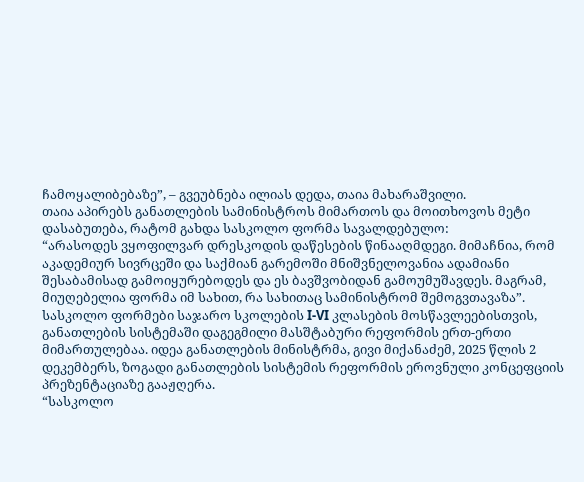ჩამოყალიბებაზე”, – გვეუბნება ილიას დედა, თაია მახარაშვილი.
თაია აპირებს განათლების სამინისტროს მიმართოს და მოითხოვოს მეტი დასაბუთება, რატომ გახდა სასკოლო ფორმა სავალდებულო:
“არასოდეს ვყოფილვარ დრესკოდის დაწესების წინააღმდეგი. მიმაჩნია, რომ აკადემიურ სივრცეში და საქმიან გარემოში მნიშვნელოვანია ადამიანი შესაბამისად გამოიყურებოდეს და ეს ბავშვობიდან გამოუმუშავდეს. მაგრამ, მიუღებელია ფორმა იმ სახით, რა სახითაც სამინისტრომ შემოგვთავაზა”.
სასკოლო ფორმები საჯარო სკოლების I-VI კლასების მოსწავლეებისთვის, განათლების სისტემაში დაგეგმილი მასშტაბური რეფორმის ერთ-ერთი მიმართულებაა. იდეა განათლების მინისტრმა, გივი მიქანაძემ, 2025 წლის 2 დეკემბერს, ზოგადი განათლების სისტემის რეფორმის ეროვნული კონცეფციის პრეზენტაციაზე გააჟღერა.
“სასკოლო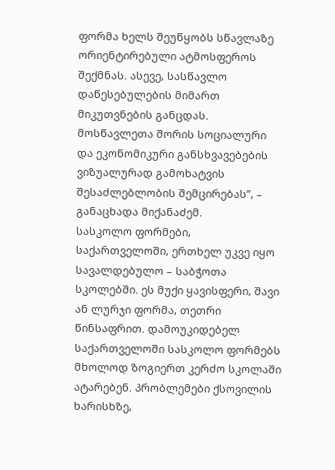ფორმა ხელს შეუწყობს სწავლაზე ორიენტირებული ატმოსფეროს შექმნას. ასევე, სასწავლო დაწესებულების მიმართ მიკუთვნების განცდას. მოსწავლეთა შორის სოციალური და ეკონომიკური განსხვავებების ვიზუალურად გამოხატვის შესაძლებლობის შემცირებას”, – განაცხადა მიქანაძემ.
სასკოლო ფორმები, საქართველოში, ერთხელ უკვე იყო სავალდებულო – საბჭოთა სკოლებში. ეს მუქი ყავისფერი, შავი ან ლურჯი ფორმა, თეთრი წინსაფრით. დამოუკიდებელ საქართველოში სასკოლო ფორმებს მხოლოდ ზოგიერთ კერძო სკოლაში ატარებენ. პრობლემები ქსოვილის ხარისხზე,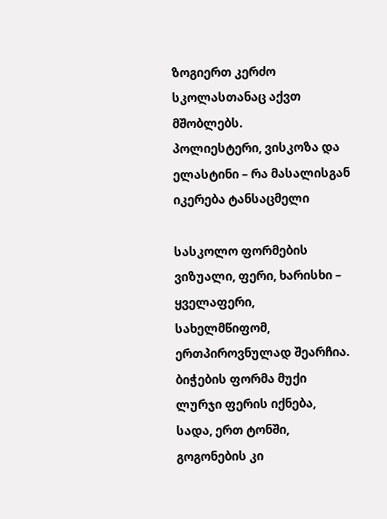ზოგიერთ კერძო სკოლასთანაც აქვთ მშობლებს.
პოლიესტერი, ვისკოზა და ელასტინი – რა მასალისგან იკერება ტანსაცმელი

სასკოლო ფორმების ვიზუალი, ფერი, ხარისხი – ყველაფერი, სახელმწიფომ, ერთპიროვნულად შეარჩია. ბიჭების ფორმა მუქი ლურჯი ფერის იქნება, სადა, ერთ ტონში, გოგონების კი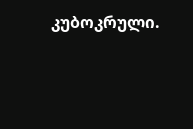კუბოკრული.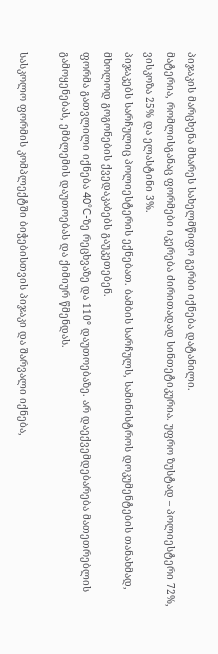პიჯაკის მარცხენა მხარეს სახელმწიფო გერბი იქნება დატანილი.
მატერია, რომლისგანაც ფორმები იკერება ძირითადად სინთეტიკურია. უფრო ზუსტად – პოლიესტერი 72%, ვისკოზა 25% და ელასტინი 3%.
პიჯაკებს სარჩულიც პოლიესტერის ექნებათ. ბამბის სარჩულს, სამინისტროს დოკუმენტების თანახმად, მხოლოდ გოგონების ქვედაკაბებს გაუკეთებენ.
ფორმა გათვლილი იქნება 40°C-ზე რეცხვაზე და 110° დაუთოებაზე. არ დაექვემდებარება მათეთრებლის გამოყენებას, ემბლემის დაუთოებას და ქიმიურ წმენდას.

სასკოლო ფორმის კომპლექტში ბიჭებისთვის პიჯაკი და შარვალი იქნება,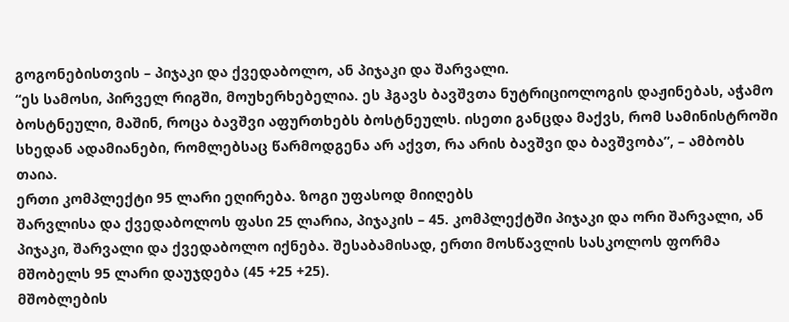გოგონებისთვის – პიჯაკი და ქვედაბოლო, ან პიჯაკი და შარვალი.
“ეს სამოსი, პირველ რიგში, მოუხერხებელია. ეს ჰგავს ბავშვთა ნუტრიციოლოგის დაჟინებას, აჭამო ბოსტნეული, მაშინ, როცა ბავშვი აფურთხებს ბოსტნეულს. ისეთი განცდა მაქვს, რომ სამინისტროში სხედან ადამიანები, რომლებსაც წარმოდგენა არ აქვთ, რა არის ბავშვი და ბავშვობა”, – ამბობს თაია.
ერთი კომპლექტი 95 ლარი ეღირება. ზოგი უფასოდ მიიღებს
შარვლისა და ქვედაბოლოს ფასი 25 ლარია, პიჯაკის – 45. კომპლექტში პიჯაკი და ორი შარვალი, ან პიჯაკი, შარვალი და ქვედაბოლო იქნება. შესაბამისად, ერთი მოსწავლის სასკოლოს ფორმა მშობელს 95 ლარი დაუჯდება (45 +25 +25).
მშობლების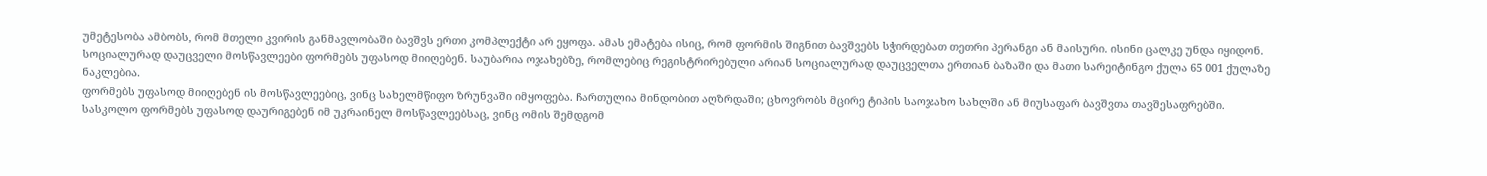უმეტესობა ამბობს, რომ მთელი კვირის განმავლობაში ბავშვს ერთი კომპლექტი არ ეყოფა. ამას ემატება ისიც, რომ ფორმის შიგნით ბავშვებს სჭირდებათ თეთრი პერანგი ან მაისური. ისინი ცალკე უნდა იყიდონ.
სოციალურად დაუცველი მოსწავლეები ფორმებს უფასოდ მიიღებენ. საუბარია ოჯახებზე, რომლებიც რეგისტრირებული არიან სოციალურად დაუცველთა ერთიან ბაზაში და მათი სარეიტინგო ქულა 65 001 ქულაზე ნაკლებია.
ფორმებს უფასოდ მიიღებენ ის მოსწავლეებიც, ვინც სახელმწიფო ზრუნვაში იმყოფება. ჩართულია მინდობით აღზრდაში; ცხოვრობს მცირე ტიპის საოჯახო სახლში ან მიუსაფარ ბავშვთა თავშესაფრებში.
სასკოლო ფორმებს უფასოდ დაურიგებენ იმ უკრაინელ მოსწავლეებსაც, ვინც ომის შემდგომ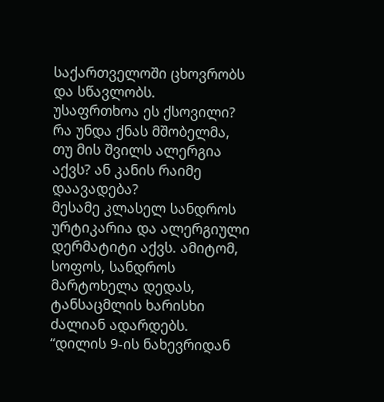საქართველოში ცხოვრობს და სწავლობს.
უსაფრთხოა ეს ქსოვილი? რა უნდა ქნას მშობელმა, თუ მის შვილს ალერგია აქვს? ან კანის რაიმე დაავადება?
მესამე კლასელ სანდროს ურტიკარია და ალერგიული დერმატიტი აქვს. ამიტომ, სოფოს, სანდროს მარტოხელა დედას, ტანსაცმლის ხარისხი ძალიან ადარდებს.
“დილის 9-ის ნახევრიდან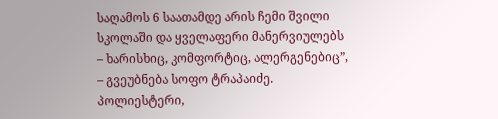საღამოს 6 საათამდე არის ჩემი შვილი სკოლაში და ყველაფერი მანერვიულებს – ხარისხიც, კომფორტიც, ალერგენებიც”, – გვეუბნება სოფო ტრაპაიძე.
პოლიესტერი,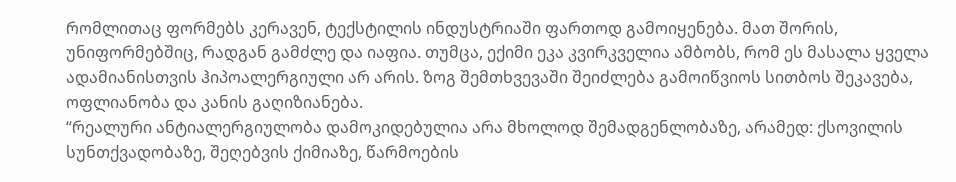რომლითაც ფორმებს კერავენ, ტექსტილის ინდუსტრიაში ფართოდ გამოიყენება. მათ შორის, უნიფორმებშიც, რადგან გამძლე და იაფია. თუმცა, ექიმი ეკა კვირკველია ამბობს, რომ ეს მასალა ყველა ადამიანისთვის ჰიპოალერგიული არ არის. ზოგ შემთხვევაში შეიძლება გამოიწვიოს სითბოს შეკავება, ოფლიანობა და კანის გაღიზიანება.
“რეალური ანტიალერგიულობა დამოკიდებულია არა მხოლოდ შემადგენლობაზე, არამედ: ქსოვილის სუნთქვადობაზე, შეღებვის ქიმიაზე, წარმოების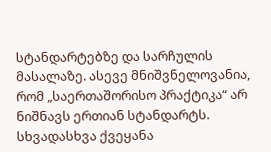სტანდარტებზე და სარჩულის მასალაზე. ასევე მნიშვნელოვანია, რომ „საერთაშორისო პრაქტიკა“ არ ნიშნავს ერთიან სტანდარტს. სხვადასხვა ქვეყანა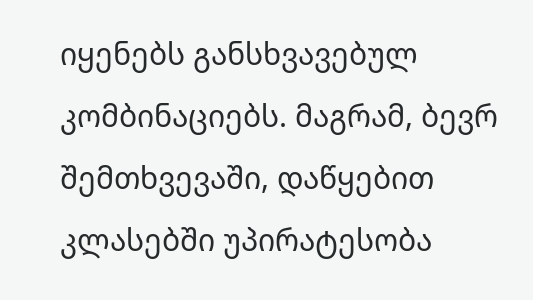იყენებს განსხვავებულ კომბინაციებს. მაგრამ, ბევრ შემთხვევაში, დაწყებით კლასებში უპირატესობა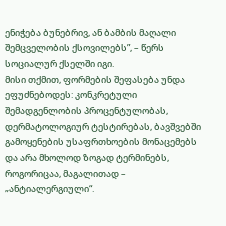ენიჭება ბუნებრივ, ან ბამბის მაღალი შემცველობის ქსოვილებს”, – წერს სოციალურ ქსელში იგი.
მისი თქმით, ფორმების შეფასება უნდა ეფუძნებოდეს: კონკრეტული შემადგენლობის პროცენტულობას, დერმატოლოგიურ ტესტირებას, ბავშვებში გამოყენების უსაფრთხოების მონაცემებს და არა მხოლოდ ზოგად ტერმინებს, როგორიცაა, მაგალითად – „ანტიალერგიული“.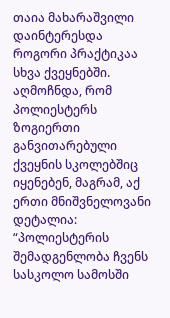თაია მახარაშვილი დაინტერესდა როგორი პრაქტიკაა სხვა ქვეყნებში. აღმოჩნდა, რომ პოლიესტერს ზოგიერთი განვითარებული ქვეყნის სკოლებშიც იყენებენ, მაგრამ, აქ ერთი მნიშვნელოვანი დეტალია:
“პოლიესტერის შემადგენლობა ჩვენს სასკოლო სამოსში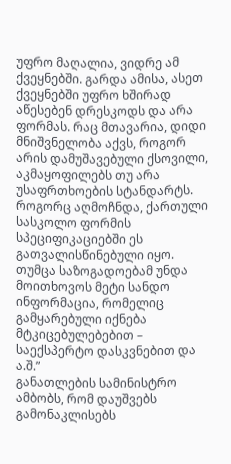უფრო მაღალია, ვიდრე ამ ქვეყნებში. გარდა ამისა, ასეთ ქვეყნებში უფრო ხშირად აწესებენ დრესკოდს და არა ფორმას. რაც მთავარია, დიდი მნიშვნელობა აქვს, როგორ არის დამუშავებული ქსოვილი, აკმაყოფილებს თუ არა უსაფრთხოების სტანდარტს. როგორც აღმოჩნდა, ქართული სასკოლო ფორმის სპეციფიკაციებში ეს გათვალისწინებული იყო. თუმცა საზოგადოებამ უნდა მოითხოვოს მეტი სანდო ინფორმაცია, რომელიც გამყარებული იქნება მტკიცებულებებით – საექსპერტო დასკვნებით და ა.შ.”
განათლების სამინისტრო ამბობს, რომ დაუშვებს გამონაკლისებს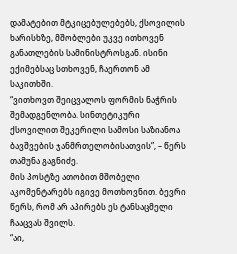დამატებით მტკიცებულებებს, ქსოვილის ხარისხზე, მშობლები უკვე ითხოვენ განათლების სამინისტროსგან. ისინი ექიმებსაც სთხოვენ, ჩაერთონ ამ საკითხში.
“ვითხოვთ შეიცვალოს ფორმის ნაჭრის შემადგენლობა. სინთეტიკური ქსოვილით შეკერილი სამოსი საზიანოა ბავშვების ჯანმრთელობისათვის”, – წერს თამუნა გაგნიძე.
მის პოსტზე ათობით მშობელი აკომენტარებს იგივე მოთხოვნით. ბევრი წერს, რომ არ აპირებს ეს ტანსაცმელი ჩააცვას შვილს.
“აი,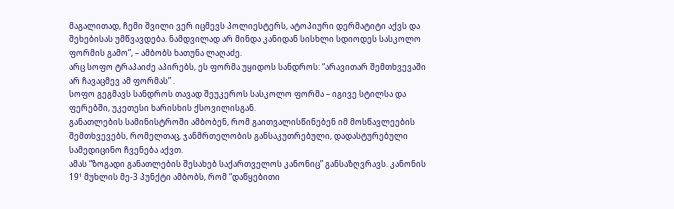მაგალითად, ჩემი შვილი ვერ იცმევს პოლიესტერს, ატოპიური დერმატიტი აქვს და შეხებისას უმწვავდება. ნამდვილად არ მინდა კანიდან სისხლი სდიოდეს სასკოლო ფორმის გამო”, – ამბობს ხათუნა ლაღაძე.
არც სოფო ტრაპაიძე აპირებს, ეს ფორმა უყიდოს სანდროს: “არავითარ შემთხვევაში არ ჩავაცმევ ამ ფორმას” .
სოფო გეგმავს სანდროს თავად შეუკეროს სასკოლო ფორმა – იგივე სტილსა და ფერებში, უკეთესი ხარისხის ქსოვილისგან.
განათლების სამინისტროში ამბობენ, რომ გაითვალისწინებენ იმ მოსწავლეების შემთხვევებს, რომელთაც, ჯანმრთელობის განსაკუთრებული, დადასტურებული სამედიცინო ჩვენება აქვთ.
ამას “ზოგადი განათლების შესახებ საქართველოს კანონიც” განსაზღვრავს. კანონის 19¹ მუხლის მე-3 პუნქტი ამბობს, რომ “დაწყებითი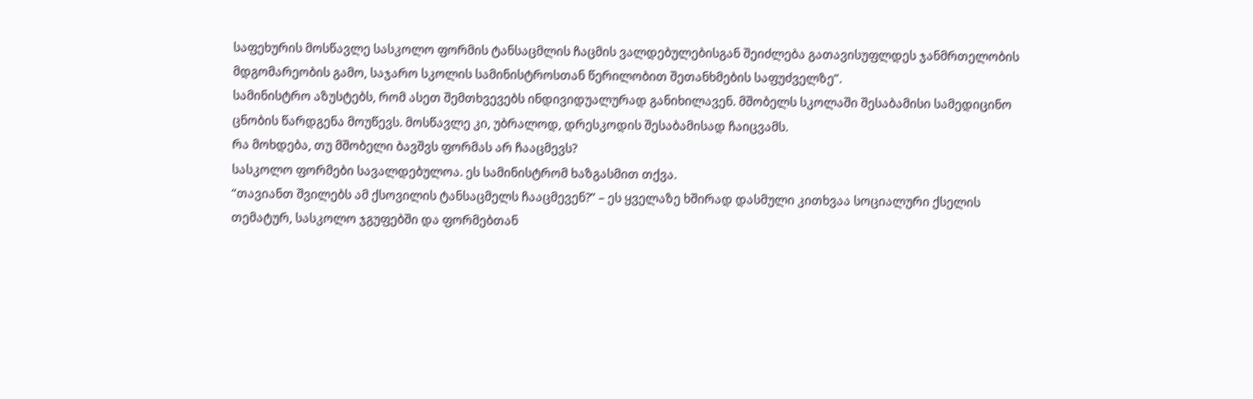საფეხურის მოსწავლე სასკოლო ფორმის ტანსაცმლის ჩაცმის ვალდებულებისგან შეიძლება გათავისუფლდეს ჯანმრთელობის მდგომარეობის გამო, საჯარო სკოლის სამინისტროსთან წერილობით შეთანხმების საფუძველზე”.
სამინისტრო აზუსტებს, რომ ასეთ შემთხვევებს ინდივიდუალურად განიხილავენ. მშობელს სკოლაში შესაბამისი სამედიცინო ცნობის წარდგენა მოუწევს. მოსწავლე კი, უბრალოდ, დრესკოდის შესაბამისად ჩაიცვამს.
რა მოხდება, თუ მშობელი ბავშვს ფორმას არ ჩააცმევს?
სასკოლო ფორმები სავალდებულოა. ეს სამინისტრომ ხაზგასმით თქვა.
“თავიანთ შვილებს ამ ქსოვილის ტანსაცმელს ჩააცმევენ?” – ეს ყველაზე ხშირად დასმული კითხვაა სოციალური ქსელის თემატურ, სასკოლო ჯგუფებში და ფორმებთან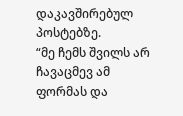დაკავშირებულ პოსტებზე.
“მე ჩემს შვილს არ ჩავაცმევ ამ ფორმას და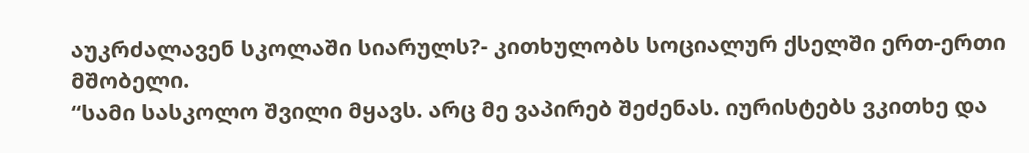აუკრძალავენ სკოლაში სიარულს?- კითხულობს სოციალურ ქსელში ერთ-ერთი მშობელი.
“სამი სასკოლო შვილი მყავს. არც მე ვაპირებ შეძენას. იურისტებს ვკითხე და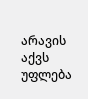არავის აქვს უფლება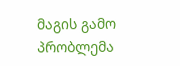მაგის გამო პრობლემა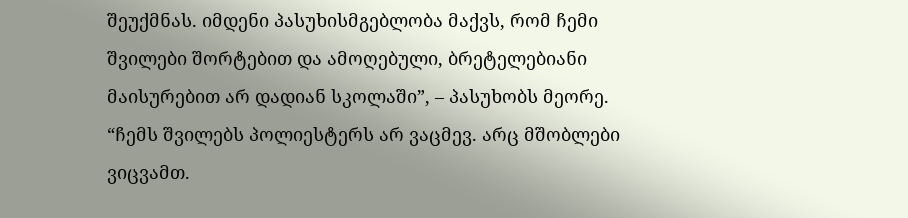შეუქმნას. იმდენი პასუხისმგებლობა მაქვს, რომ ჩემი შვილები შორტებით და ამოღებული, ბრეტელებიანი მაისურებით არ დადიან სკოლაში”, – პასუხობს მეორე.
“ჩემს შვილებს პოლიესტერს არ ვაცმევ. არც მშობლები ვიცვამთ.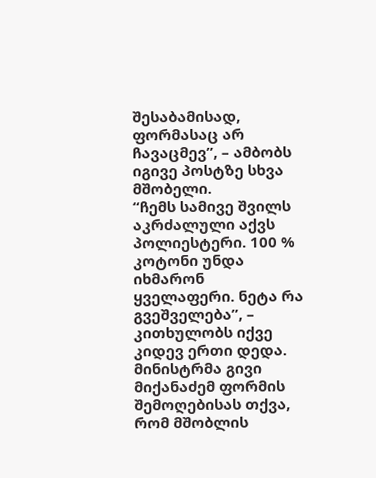შესაბამისად, ფორმასაც არ ჩავაცმევ”, – ამბობს იგივე პოსტზე სხვა მშობელი.
“ჩემს სამივე შვილს აკრძალული აქვს პოლიესტერი. 100 % კოტონი უნდა იხმარონ ყველაფერი. ნეტა რა გვეშველება”, – კითხულობს იქვე კიდევ ერთი დედა.
მინისტრმა გივი მიქანაძემ ფორმის შემოღებისას თქვა, რომ მშობლის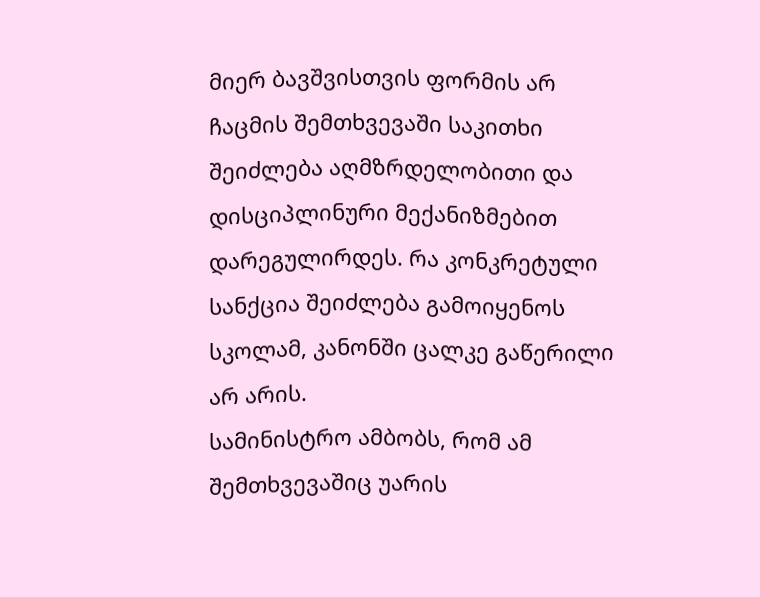მიერ ბავშვისთვის ფორმის არ ჩაცმის შემთხვევაში საკითხი შეიძლება აღმზრდელობითი და დისციპლინური მექანიზმებით დარეგულირდეს. რა კონკრეტული სანქცია შეიძლება გამოიყენოს სკოლამ, კანონში ცალკე გაწერილი არ არის.
სამინისტრო ამბობს, რომ ამ შემთხვევაშიც უარის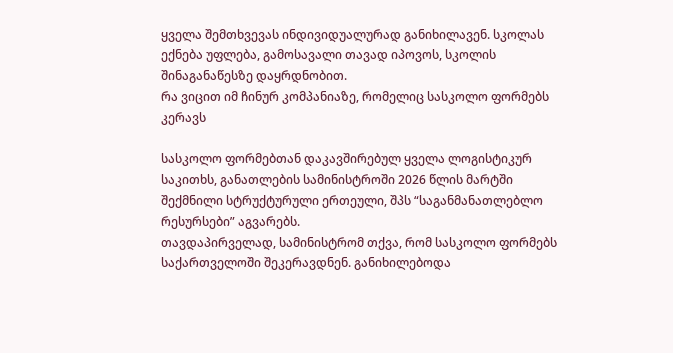ყველა შემთხვევას ინდივიდუალურად განიხილავენ. სკოლას ექნება უფლება, გამოსავალი თავად იპოვოს, სკოლის შინაგანაწესზე დაყრდნობით.
რა ვიცით იმ ჩინურ კომპანიაზე, რომელიც სასკოლო ფორმებს კერავს

სასკოლო ფორმებთან დაკავშირებულ ყველა ლოგისტიკურ საკითხს, განათლების სამინისტროში 2026 წლის მარტში შექმნილი სტრუქტურული ერთეული, შპს “საგანმანათლებლო რესურსები” აგვარებს.
თავდაპირველად, სამინისტრომ თქვა, რომ სასკოლო ფორმებს საქართველოში შეკერავდნენ. განიხილებოდა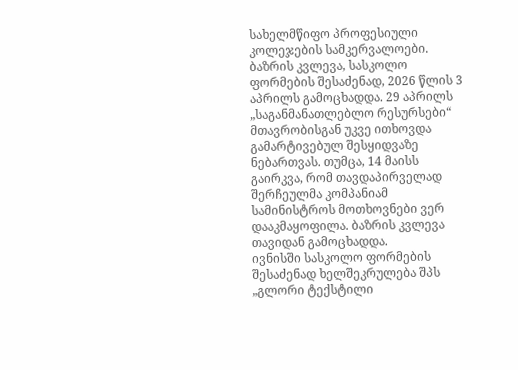სახელმწიფო პროფესიული კოლეჯების სამკერვალოები.
ბაზრის კვლევა, სასკოლო ფორმების შესაძენად, 2026 წლის 3 აპრილს გამოცხადდა. 29 აპრილს „საგანმანათლებლო რესურსები“ მთავრობისგან უკვე ითხოვდა გამარტივებულ შესყიდვაზე ნებართვას. თუმცა, 14 მაისს გაირკვა, რომ თავდაპირველად შერჩეულმა კომპანიამ სამინისტროს მოთხოვნები ვერ დააკმაყოფილა. ბაზრის კვლევა თავიდან გამოცხადდა.
ივნისში სასკოლო ფორმების შესაძენად ხელშეკრულება შპს „გლორი ტექსტილი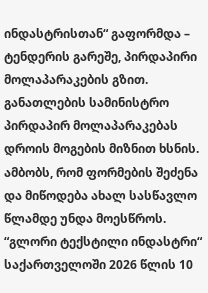ინდასტრისთან“ გაფორმდა – ტენდერის გარეშე, პირდაპირი მოლაპარაკების გზით. განათლების სამინისტრო პირდაპირ მოლაპარაკებას დროის მოგების მიზნით ხსნის. ამბობს, რომ ფორმების შეძენა და მიწოდება ახალ სასწავლო წლამდე უნდა მოესწროს.
“გლორი ტექსტილი ინდასტრი“ საქართველოში 2026 წლის 10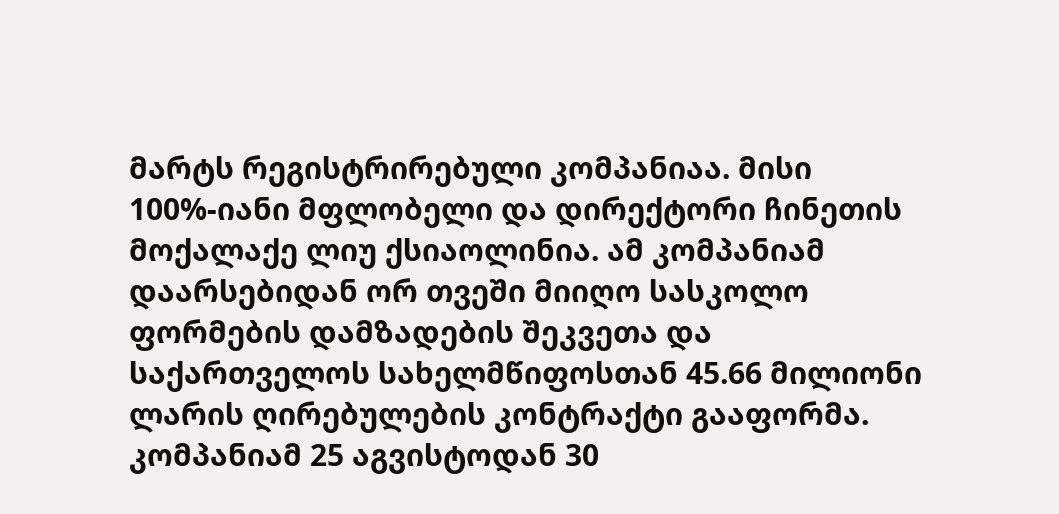მარტს რეგისტრირებული კომპანიაა. მისი 100%-იანი მფლობელი და დირექტორი ჩინეთის მოქალაქე ლიუ ქსიაოლინია. ამ კომპანიამ დაარსებიდან ორ თვეში მიიღო სასკოლო ფორმების დამზადების შეკვეთა და საქართველოს სახელმწიფოსთან 45.66 მილიონი ლარის ღირებულების კონტრაქტი გააფორმა.
კომპანიამ 25 აგვისტოდან 30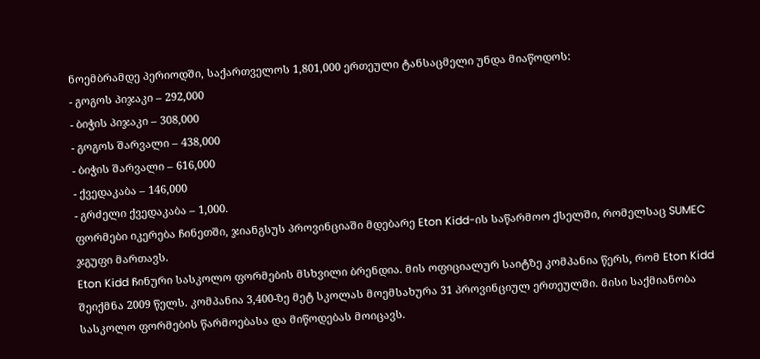ნოემბრამდე პერიოდში, საქართველოს 1,801,000 ერთეული ტანსაცმელი უნდა მიაწოდოს:
- გოგოს პიჯაკი – 292,000
- ბიჭის პიჯაკი – 308,000
- გოგოს შარვალი – 438,000
- ბიჭის შარვალი – 616,000
- ქვედაკაბა – 146,000
- გრძელი ქვედაკაბა – 1,000.
ფორმები იკერება ჩინეთში, ჯიანგსუს პროვინციაში მდებარე Eton Kidd-ის საწარმოო ქსელში, რომელსაც SUMEC ჯგუფი მართავს.
Eton Kidd ჩინური სასკოლო ფორმების მსხვილი ბრენდია. მის ოფიციალურ საიტზე კომპანია წერს, რომ Eton Kidd შეიქმნა 2009 წელს. კომპანია 3,400-ზე მეტ სკოლას მოემსახურა 31 პროვინციულ ერთეულში. მისი საქმიანობა სასკოლო ფორმების წარმოებასა და მიწოდებას მოიცავს.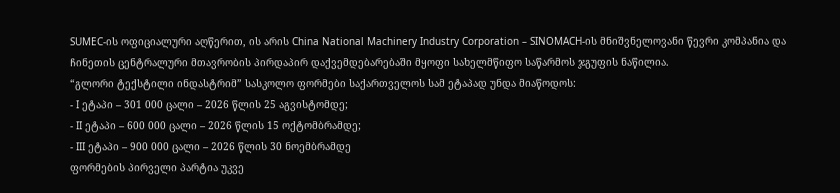SUMEC-ის ოფიციალური აღწერით, ის არის China National Machinery Industry Corporation – SINOMACH-ის მნიშვნელოვანი წევრი კომპანია და ჩინეთის ცენტრალური მთავრობის პირდაპირ დაქვემდებარებაში მყოფი სახელმწიფო საწარმოს ჯგუფის ნაწილია.
“გლორი ტექსტილი ინდასტრიმ” სასკოლო ფორმები საქართველოს სამ ეტაპად უნდა მიაწოდოს:
- I ეტაპი – 301 000 ცალი – 2026 წლის 25 აგვისტომდე;
- II ეტაპი – 600 000 ცალი – 2026 წლის 15 ოქტომბრამდე;
- III ეტაპი – 900 000 ცალი – 2026 წლის 30 ნოემბრამდე
ფორმების პირველი პარტია უკვე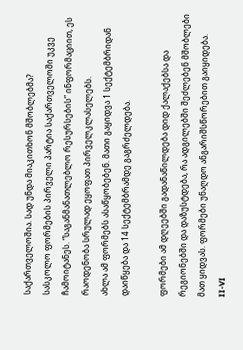საქართველოშია. სად უნდა მიაკითხონ მშობლებმა?
სასკოლო ფორმების პირველი პარტია საქართველოში უკვე ჩამოიტანეს. “საგანმანათლებლო რესურსების” ინფორმაციით, ეს რაოდენობა სრულად ეყოფათ პირველკლასელებს.
ახლა ამ ფორმებს ასაწყობებენ. მათი გაყიდვა 1 სექტემბრიდან დაიწყება და 14 სექტემბრამდე გაგრძელდება.

ფორმები ამ დღეებში გადანაწილდება დიდ ქალაქებსა და რეგიონებში და დაზუსტდება, რა ადგილებში შეძლებენ მშობლები მათ ყიდვას. ფორმები უნაღდო ანგარიშსწორებით გაიყიდება.
II-VI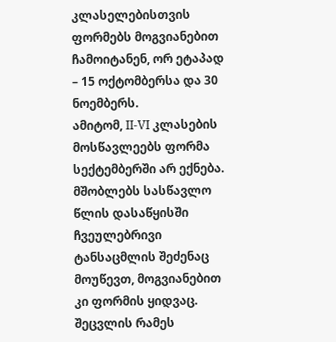კლასელებისთვის ფორმებს მოგვიანებით ჩამოიტანენ, ორ ეტაპად – 15 ოქტომბერსა და 30 ნოემბერს.
ამიტომ, II-VI კლასების მოსწავლეებს ფორმა სექტემბერში არ ექნება. მშობლებს სასწავლო წლის დასაწყისში ჩვეულებრივი ტანსაცმლის შეძენაც მოუწევთ, მოგვიანებით კი ფორმის ყიდვაც.
შეცვლის რამეს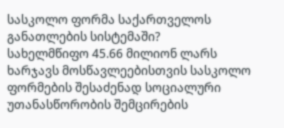სასკოლო ფორმა საქართველოს განათლების სისტემაში?
სახელმწიფო 45.66 მილიონ ლარს ხარჯავს მოსწავლეებისთვის სასკოლო ფორმების შესაძენად სოციალური უთანასწორობის შემცირების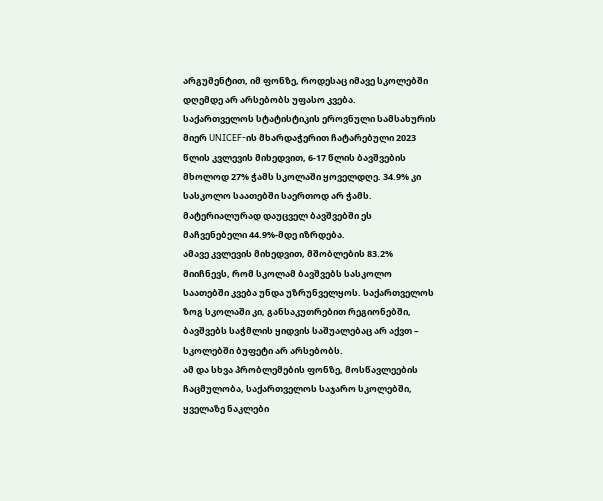არგუმენტით, იმ ფონზე, როდესაც იმავე სკოლებში დღემდე არ არსებობს უფასო კვება.
საქართველოს სტატისტიკის ეროვნული სამსახურის მიერ UNICEF-ის მხარდაჭერით ჩატარებული 2023 წლის კვლევის მიხედვით, 6-17 წლის ბავშვების მხოლოდ 27% ჭამს სკოლაში ყოველდღე. 34.9% კი სასკოლო საათებში საერთოდ არ ჭამს. მატერიალურად დაუცველ ბავშვებში ეს მაჩვენებელი 44.9%-მდე იზრდება.
ამავე კვლევის მიხედვით, მშობლების 83.2% მიიჩნევს, რომ სკოლამ ბავშვებს სასკოლო საათებში კვება უნდა უზრუნველყოს. საქართველოს ზოგ სკოლაში კი, განსაკუთრებით რეგიონებში, ბავშვებს საჭმლის ყიდვის საშუალებაც არ აქვთ – სკოლებში ბუფეტი არ არსებობს.
ამ და სხვა პრობლემების ფონზე, მოსწავლეების ჩაცმულობა, საქართველოს საჯარო სკოლებში, ყველაზე ნაკლები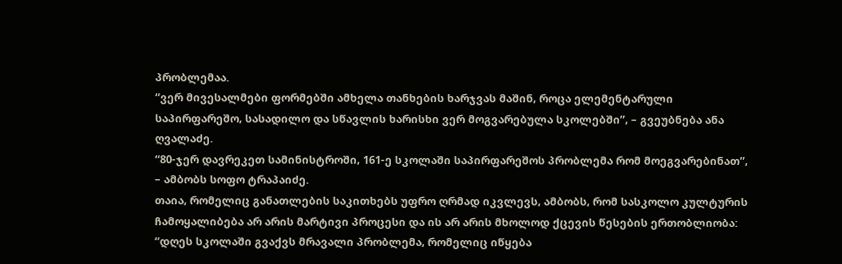პრობლემაა.
“ვერ მივესალმები ფორმებში ამხელა თანხების ხარჯვას მაშინ, როცა ელემენტარული საპირფარეშო, სასადილო და სწავლის ხარისხი ვერ მოგვარებულა სკოლებში”, – გვეუბნება ანა ღვალაძე.
“80-ჯერ დავრეკეთ სამინისტროში, 161-ე სკოლაში საპირფარეშოს პრობლემა რომ მოეგვარებინათ”, – ამბობს სოფო ტრაპაიძე.
თაია, რომელიც განათლების საკითხებს უფრო ღრმად იკვლევს, ამბობს, რომ სასკოლო კულტურის ჩამოყალიბება არ არის მარტივი პროცესი და ის არ არის მხოლოდ ქცევის წესების ერთობლიობა:
“დღეს სკოლაში გვაქვს მრავალი პრობლემა, რომელიც იწყება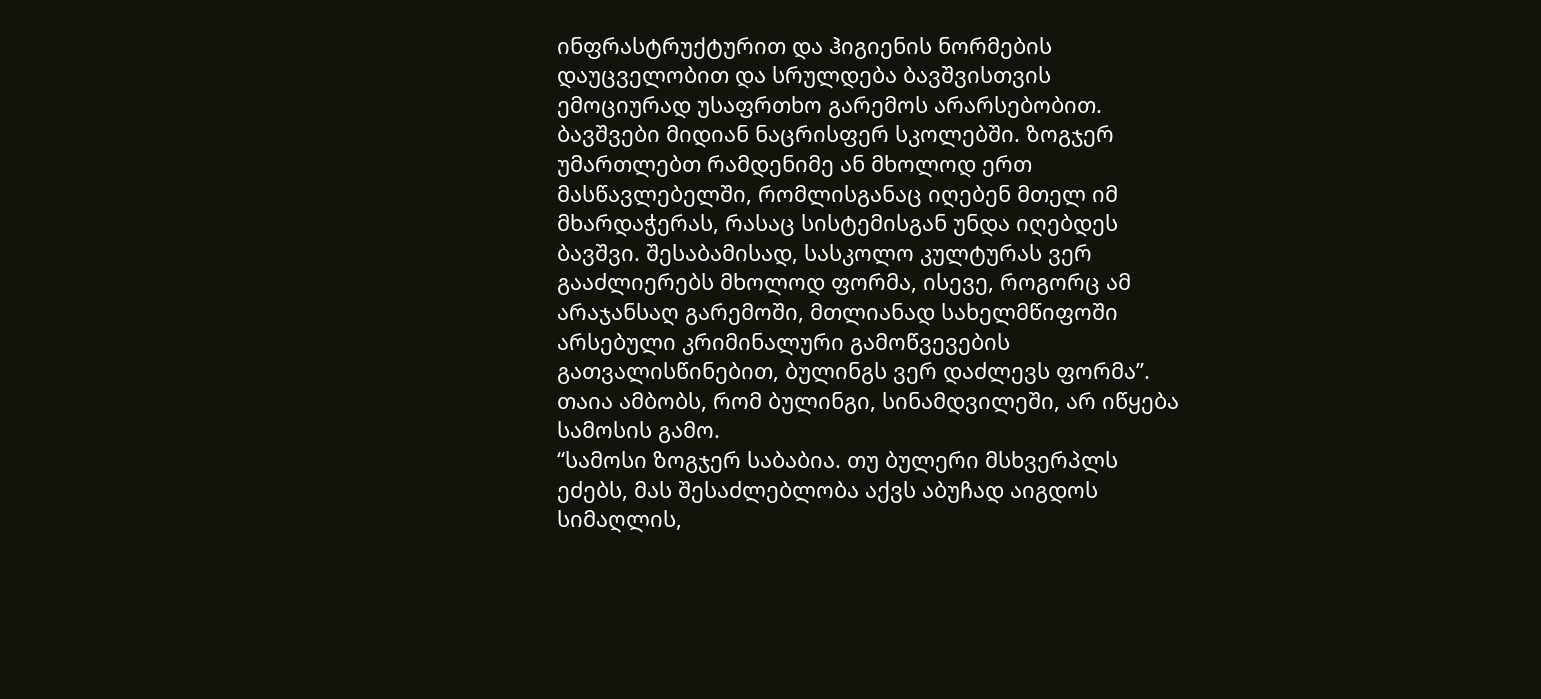ინფრასტრუქტურით და ჰიგიენის ნორმების დაუცველობით და სრულდება ბავშვისთვის ემოციურად უსაფრთხო გარემოს არარსებობით. ბავშვები მიდიან ნაცრისფერ სკოლებში. ზოგჯერ უმართლებთ რამდენიმე ან მხოლოდ ერთ მასწავლებელში, რომლისგანაც იღებენ მთელ იმ მხარდაჭერას, რასაც სისტემისგან უნდა იღებდეს ბავშვი. შესაბამისად, სასკოლო კულტურას ვერ გააძლიერებს მხოლოდ ფორმა, ისევე, როგორც ამ არაჯანსაღ გარემოში, მთლიანად სახელმწიფოში არსებული კრიმინალური გამოწვევების გათვალისწინებით, ბულინგს ვერ დაძლევს ფორმა”.
თაია ამბობს, რომ ბულინგი, სინამდვილეში, არ იწყება სამოსის გამო.
“სამოსი ზოგჯერ საბაბია. თუ ბულერი მსხვერპლს ეძებს, მას შესაძლებლობა აქვს აბუჩად აიგდოს სიმაღლის,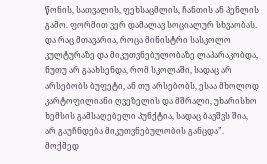წონის, სათვალის, ფეხსაცმლის, ჩანთის ან პენლის გამო. ფორმით ვერ დამალავ სოციალურ სხვაობას. და რაც მთავარია, როცა მინისტრი სასკოლო კულტურაზე და მიკუთვნებულობაზე ლაპარაკობდა, ნუთუ არ გაახსენდა, რომ სკოლაში, სადაც არ არსებობს ბუფეტი, ან თუ არსებობს, ესაა მხოლოდ კარტოფილიანი ღვეზელის და მშრალი, უხარისხო ხემსის გამსაღებელი პუნქტია, სადაც ბავშვს შია, არ გაუჩნდება მიკუთვნებულობის განცდა”.
მოქმედ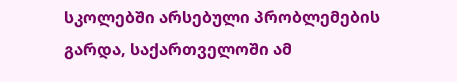სკოლებში არსებული პრობლემების გარდა, საქართველოში ამ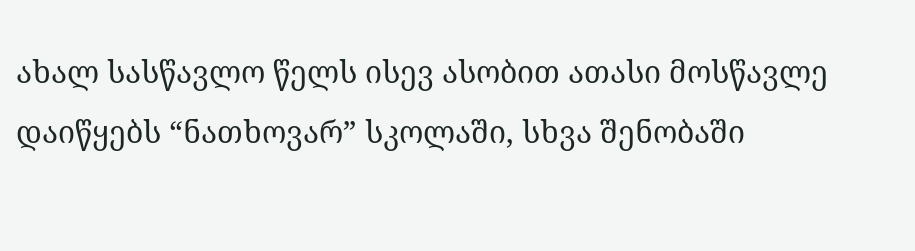ახალ სასწავლო წელს ისევ ასობით ათასი მოსწავლე დაიწყებს “ნათხოვარ” სკოლაში, სხვა შენობაში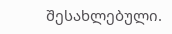შესახლებული.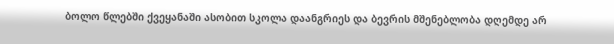ბოლო წლებში ქვეყანაში ასობით სკოლა დაანგრიეს და ბევრის მშენებლობა დღემდე არ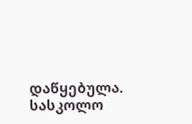დაწყებულა.
სასკოლო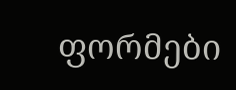ფორმები